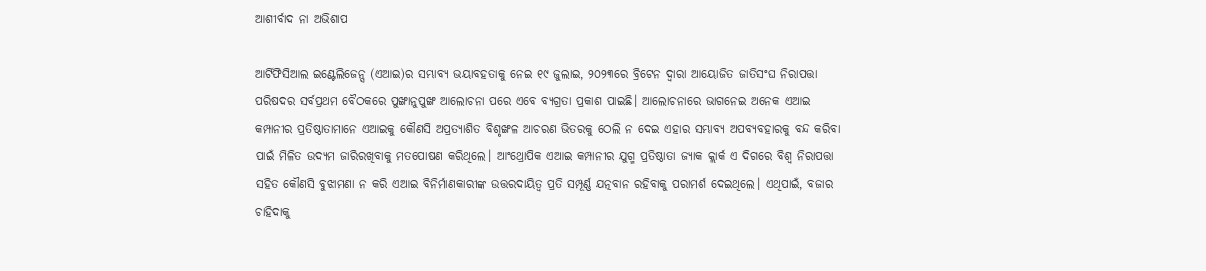ଆଶୀର୍ବାଦ ନା ଅଭିଶାପ

ଆର୍ଟିଫିସିଆଲ ଇଣ୍ଟେଲିଜେନ୍ସ (ଏଆଇ)ର ସମ୍ଭାବ୍ୟ ଭୟାବହତାକୁ ନେଇ ୧୯ ଜୁଲାଇ, ୨୦୨୩ରେ ବ୍ରିଟେନ ଦ୍ୱାରା ଆୟୋଜିତ ଜାତିସଂଘ ନିରାପତ୍ତା ପରିଷଦର ସର୍ବପ୍ରଥମ ବୈଠକରେ ପୁଙ୍ଖାନୁପୁଙ୍ଖ ଆଲୋଚନା ପରେ ଏବେ ବ୍ୟଗ୍ରତା ପ୍ରକାଶ ପାଇଛି। ଆଲୋଚନାରେ ଭାଗନେଇ ଅନେକ ଏଆଇ କମ୍ପାନୀର ପ୍ରତିଷ୍ଠାତାମାନେ ଏଆଇକୁ କୌଣସି ଅପ୍ରତ୍ୟାଶିତ ବିଶୃଙ୍ଖଳ ଆଚରଣ ଭିତରକୁ ଠେଲି ନ ଦେଇ ଏହାର ସମ୍ଭାବ୍ୟ ଅପବ୍ୟବହାରକୁ ବନ୍ଦ କରିବା ପାଇଁ ମିଳିତ ଉଦ୍ୟମ ଜାରିରଖିବାକୁ ମତପୋଷଣ କରିଥିଲେ। ଆଂଥ୍ରୋପିକ ଏଆଇ କମ୍ପାନୀର ଯୁଗ୍ମ ପ୍ରତିଷ୍ଠାତା ଜ୍ୟାକ କ୍ଲାର୍କ ଏ ଦିଗରେ ବିଶ୍ୱ ନିରାପତ୍ତା ସହିତ କୌଣସି ବୁଝାମଣା ନ କରି ଏଆଇ ବିନିର୍ମାଣକାରୀଙ୍କ ଉତ୍ତରଦାୟିତ୍ୱ ପ୍ରତି ସମ୍ପୂର୍ଣ୍ଣ ଯତ୍ନବାନ ରହିବାକୁ ପରାମର୍ଶ ଦେଇଥିଲେ। ଏଥିପାଇଁ, ବଜାର ଚାହିଦାକୁ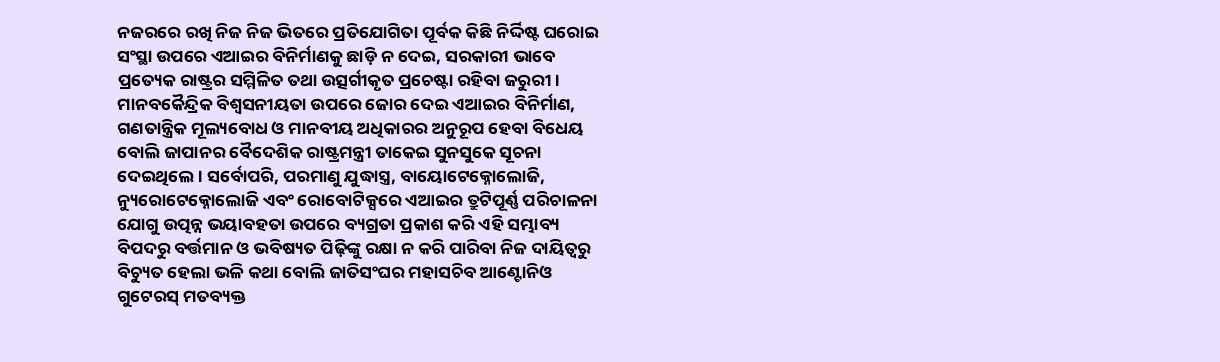ନଜରରେ ରଖି ନିଜ ନିଜ ଭିତରେ ପ୍ରତିଯୋଗିତା ପୂର୍ବକ କିଛି ନିର୍ଦ୍ଦିଷ୍ଟ ଘରୋଇ ସଂସ୍ଥା ଉପରେ ଏଆଇର ବିନିର୍ମାଣକୁ ଛାଡ଼ି ନ ଦେଇ, ସରକାରୀ ଭାବେ ପ୍ରତ୍ୟେକ ରାଷ୍ଟ୍ରର ସମ୍ମିଳିତ ତଥା ଉତ୍ସର୍ଗୀକୃତ ପ୍ରଚେଷ୍ଟା ରହିବା ଜରୁରୀ। ମାନବକୈନ୍ଦ୍ରିକ ବିଶ୍ୱସନୀୟତା ଉପରେ ଜୋର ଦେଇ ଏଆଇର ବିନିର୍ମାଣ, ଗଣତାନ୍ତ୍ରିକ ମୂଲ୍ୟବୋଧ ଓ ମାନବୀୟ ଅଧିକାରର ଅନୁରୂପ ହେବା ବିଧେୟ ବୋଲି ଜାପାନର ବୈଦେଶିକ ରାଷ୍ଟ୍ରମନ୍ତ୍ରୀ ତାକେଇ ସୁନସୁକେ ସୂଚନା ଦେଇଥିଲେ। ସର୍ବୋପରି, ପରମାଣୁ ଯୁଦ୍ଧାସ୍ତ୍ର, ବାୟୋଟେକ୍ନୋଲୋଜି, ନ୍ୟୁରୋଟେକ୍ନୋଲୋଜି ଏବଂ ରୋବୋଟିକ୍ସରେ ଏଆଇର ତ୍ରୁଟିପୂର୍ଣ୍ଣ ପରିଚାଳନା ଯୋଗୁ ଉତ୍ପନ୍ନ ଭୟାବହତା ଉପରେ ବ୍ୟଗ୍ରତା ପ୍ରକାଶ କରି ଏହି ସମ୍ଭାବ୍ୟ ବିପଦରୁ ବର୍ତ୍ତମାନ ଓ ଭବିଷ୍ୟତ ପିଢ଼ିଙ୍କୁ ରକ୍ଷା ନ କରି ପାରିବା ନିଜ ଦାୟିତ୍ୱରୁ ବିଚ୍ୟୁତ ହେଲା ଭଳି କଥା ବୋଲି ଜାତିସଂଘର ମହାସଚିବ ଆଣ୍ଟୋନିଓ ଗୁଟେରସ୍‌ ମତବ୍ୟକ୍ତ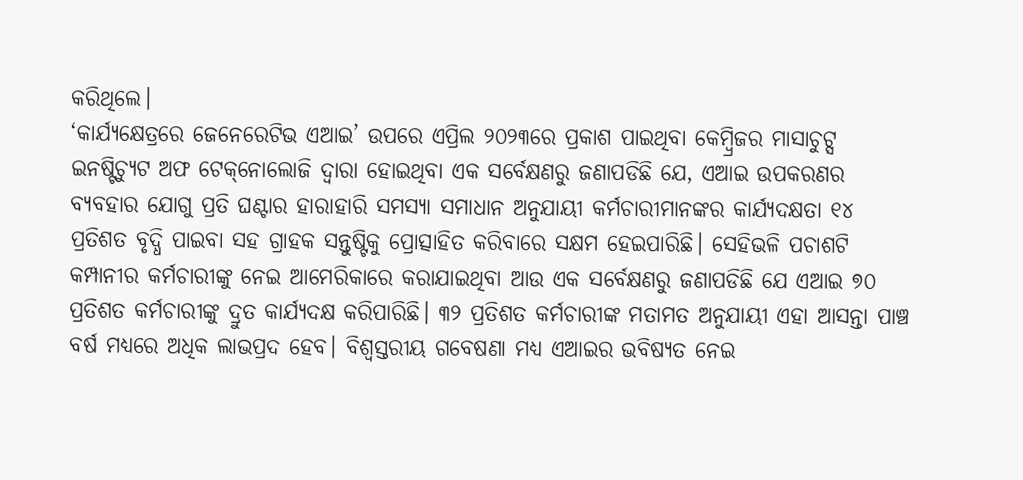କରିଥିଲେ।
‘କାର୍ଯ୍ୟକ୍ଷେତ୍ରରେ ଜେନେରେଟିଭ ଏଆଇ’ ଉପରେ ଏପ୍ରିଲ ୨୦୨୩ରେ ପ୍ରକାଶ ପାଇଥିବା କେମ୍ବ୍ରିଜର ମାସାଚୁଟ୍ସ ଇନଷ୍ଟିଚ୍ୟୁଟ ଅଫ ଟେକ୍‌ନୋଲୋଜି ଦ୍ୱାରା ହୋଇଥିବା ଏକ ସର୍ବେକ୍ଷଣରୁ ଜଣାପଡିଛି ଯେ, ଏଆଇ ଉପକରଣର ବ୍ୟବହାର ଯୋଗୁ ପ୍ରତି ଘଣ୍ଟାର ହାରାହାରି ସମସ୍ୟା ସମାଧାନ ଅନୁଯାୟୀ କର୍ମଚାରୀମାନଙ୍କର କାର୍ଯ୍ୟଦକ୍ଷତା ୧୪ ପ୍ରତିଶତ ବୃଦ୍ଧି ପାଇବା ସହ ଗ୍ରାହକ ସନ୍ତୁଷ୍ଟିକୁ ପ୍ରୋତ୍ସାହିତ କରିବାରେ ସକ୍ଷମ ହେଇପାରିଛି। ସେହିଭଳି ପଚାଶଟି କମ୍ପାନୀର କର୍ମଚାରୀଙ୍କୁ ନେଇ ଆମେରିକାରେ କରାଯାଇଥିବା ଆଉ ଏକ ସର୍ବେକ୍ଷଣରୁ ଜଣାପଡିଛି ଯେ ଏଆଇ ୭୦ ପ୍ରତିଶତ କର୍ମଚାରୀଙ୍କୁ ଦ୍ରୁତ କାର୍ଯ୍ୟଦକ୍ଷ କରିପାରିଛି। ୩୨ ପ୍ରତିଶତ କର୍ମଚାରୀଙ୍କ ମତାମତ ଅନୁଯାୟୀ ଏହା ଆସନ୍ତା ପାଞ୍ଚ ବର୍ଷ ମଧ୍ୟରେ ଅଧିକ ଲାଭପ୍ରଦ ହେବ। ବିଶ୍ୱସ୍ତରୀୟ ଗବେଷଣା ମଧ୍ୟ ଏଆଇର ଭବିଷ୍ୟତ ନେଇ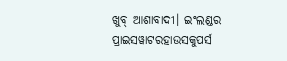ଖୁବ୍‌ ଆଶାବାଦୀ। ଇଂଲଣ୍ଡର ପ୍ରାଇସୱାଟରହାଉସକୁପର୍ସ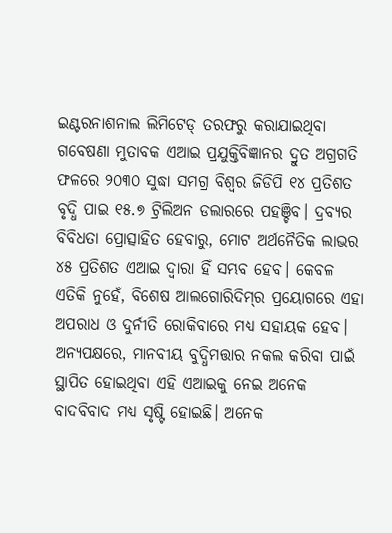ଇଣ୍ଟରନାଶନାଲ ଲିମିଟେଡ୍‌ ତରଫରୁ କରାଯାଇଥିବା ଗବେଷଣା ମୁତାବକ ଏଆଇ ପ୍ରଯୁକ୍ତିବିଜ୍ଞାନର ଦ୍ରୁତ ଅଗ୍ରଗତି ଫଳରେ ୨୦୩୦ ସୁଦ୍ଧା ସମଗ୍ର ବିଶ୍ୱର ଜିଡିପି ୧୪ ପ୍ରତିଶତ ବୃଦ୍ଧି ପାଇ ୧୫.୭ ଟ୍ରିଲିଅନ ଡଲାରରେ ପହଞ୍ଚିବ। ଦ୍ରବ୍ୟର ବିବିଧତା ପ୍ରୋତ୍ସାହିତ ହେବାରୁ, ମୋଟ ଅର୍ଥନୈତିକ ଲାଭର ୪୫ ପ୍ରତିଶତ ଏଆଇ ଦ୍ୱାରା ହିଁ ସମ୍ଭବ ହେବ। କେବଳ ଏତିକି ନୁହେଁ, ବିଶେଷ ଆଲଗୋରିଦିମ୍‌ର ପ୍ରୟୋଗରେ ଏହା ଅପରାଧ ଓ ଦୁର୍ନୀତି ରୋକିବାରେ ମଧ୍ୟ ସହାୟକ ହେବ।
ଅନ୍ୟପକ୍ଷରେ, ମାନବୀୟ ବୁଦ୍ଧିମତ୍ତାର ନକଲ କରିବା ପାଇଁ ସ୍ଥାପିତ ହୋଇଥିବା ଏହି ଏଆଇକୁ ନେଇ ଅନେକ ବାଦବିବାଦ ମଧ୍ୟ ସୃଷ୍ଟି ହୋଇଛି। ଅନେକ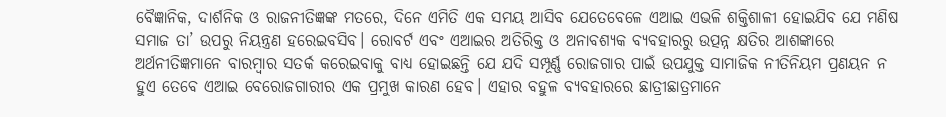ବୈଜ୍ଞାନିକ, ଦାର୍ଶନିକ ଓ ରାଜନୀତିଜ୍ଞଙ୍କ ମତରେ, ଦିନେ ଏମିତି ଏକ ସମୟ ଆସିବ ଯେତେବେଳେ ଏଆଇ ଏଭଳି ଶକ୍ତିଶାଳୀ ହୋଇଯିବ ଯେ ମଣିଷ ସମାଜ ତା’ ଉପରୁ ନିୟନ୍ତ୍ରଣ ହରେଇବସିବ। ରୋବର୍ଟ ଏବଂ ଏଆଇର ଅତିରିକ୍ତ ଓ ଅନାବଶ୍ୟକ ବ୍ୟବହାରରୁ ଉତ୍ପନ୍ନ କ୍ଷତିର ଆଶଙ୍କାରେ ଅର୍ଥନୀତିଜ୍ଞମାନେ ବାରମ୍ବାର ସତର୍କ କରେଇବାକୁ ବାଧ୍ୟ ହୋଇଛନ୍ତି ଯେ ଯଦି ସମ୍ପୂର୍ଣ୍ଣ ରୋଜଗାର ପାଇଁ ଉପଯୁକ୍ତ ସାମାଜିକ ନୀତିନିୟମ ପ୍ରଣୟନ ନ ହୁଏ ତେବେ ଏଆଇ ବେରୋଜଗାରୀର ଏକ ପ୍ରମୁଖ କାରଣ ହେବ। ଏହାର ବହୁଳ ବ୍ୟବହାରରେ ଛାତ୍ରୀଛାତ୍ରମାନେ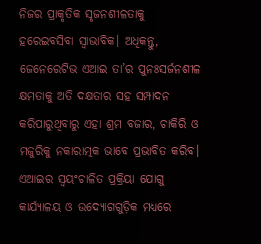ନିଜର ପ୍ରାକୃତିକ ସୃଜନଶୀଳତାକୁ ହରେଇବସିବା ସ୍ବାଭାବିକ। ଅଧିକନ୍ତୁ, ଜେନେରେଟିଭ ଏଆଇ ତା’ର ପୁନଃସର୍ଜନଶୀଳ କ୍ଷମତାକୁ ଅତି ଦକ୍ଷତାର ସହ ସମ୍ପାଦନ କରିପାରୁଥିବାରୁ ଏହା ଶ୍ରମ ବଜାର, ଚାକିରି ଓ ମଜୁରିକୁ ନକାରାତ୍ମକ ଭାବେ ପ୍ରଭାବିତ କରିବ। ଏଆଇର ସ୍ବୟଂଚାଳିତ ପ୍ରକ୍ରିୟା ଯୋଗୁ କାର୍ଯ୍ୟାଳୟ ଓ ଉଦ୍ୟୋଗଗୁଡ଼ିକ ମଧ୍ୟରେ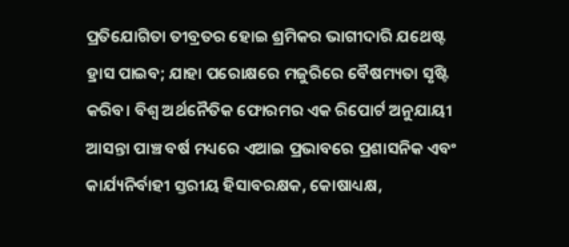ପ୍ରତିଯୋଗିତା ତୀବ୍ରତର ହୋଇ ଶ୍ରମିକର ଭାଗୀଦାରି ଯଥେଷ୍ଟ ହ୍ରାସ ପାଇବ; ଯାହା ପରୋକ୍ଷରେ ମଜୁରିରେ ବୈଷମ୍ୟତା ସୃଷ୍ଟି କରିବ। ବିଶ୍ୱ ଅର୍ଥନୈତିକ ଫୋରମର ଏକ ରିପୋର୍ଟ ଅନୁଯାୟୀ ଆସନ୍ତା ପାଞ୍ଚ ବର୍ଷ ମଧ୍ୟରେ ଏଆଇ ପ୍ରଭାବରେ ପ୍ରଶାସନିକ ଏବଂ କାର୍ଯ୍ୟନିର୍ବାହୀ ସ୍ତରୀୟ ହିସାବରକ୍ଷକ, କୋଷାଧ୍ୟକ୍ଷ,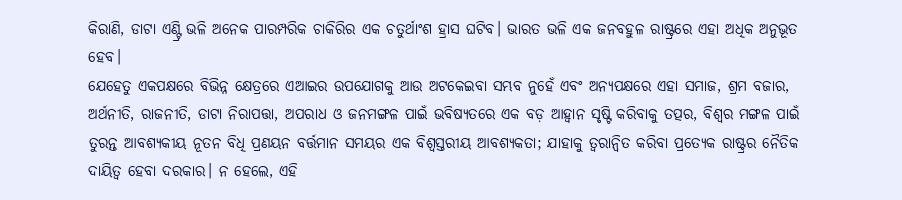କିରାଣି, ଡାଟା ଏଣ୍ଟ୍ରି ଭଳି ଅନେକ ପାରମ୍ପରିକ ଚାକିରିର ଏକ ଚତୁର୍ଥାଂଶ ହ୍ରାସ ଘଟିବ। ଭାରତ ଭଳି ଏକ ଜନବହୁଳ ରାଷ୍ଟ୍ରରେ ଏହା ଅଧିକ ଅନୁଭୂତ ହେବ।
ଯେହେତୁ ଏକପକ୍ଷରେ ବିଭିନ୍ନ କ୍ଷେତ୍ରରେ ଏଆଇର ଉପଯୋଗକୁ ଆଉ ଅଟକେଇବା ସମ୍ଭବ ନୁହେଁ ଏବଂ ଅନ୍ୟପକ୍ଷରେ ଏହା ସମାଜ, ଶ୍ରମ ବଜାର, ଅର୍ଥନୀତି, ରାଜନୀତି, ଡାଟା ନିରାପତ୍ତା, ଅପରାଧ ଓ ଜନମଙ୍ଗଳ ପାଇଁ ଭବିଷ୍ୟତରେ ଏକ ବଡ଼ ଆହ୍ବାନ ସୃଷ୍ଟି କରିବାକୁ ତତ୍ପର, ବିଶ୍ୱର ମଙ୍ଗଳ ପାଇଁ ତୁରନ୍ତ ଆବଶ୍ୟକୀୟ ନୂତନ ବିଧି ପ୍ରଣୟନ ବର୍ତ୍ତମାନ ସମୟର ଏକ ବିଶ୍ୱସ୍ତରୀୟ ଆବଶ୍ୟକତା; ଯାହାକୁ ତ୍ୱରାନ୍ବିତ କରିବା ପ୍ରତ୍ୟେକ ରାଷ୍ଟ୍ରର ନୈତିକ ଦାୟିତ୍ୱ ହେବା ଦରକାର। ନ ହେଲେ, ଏହି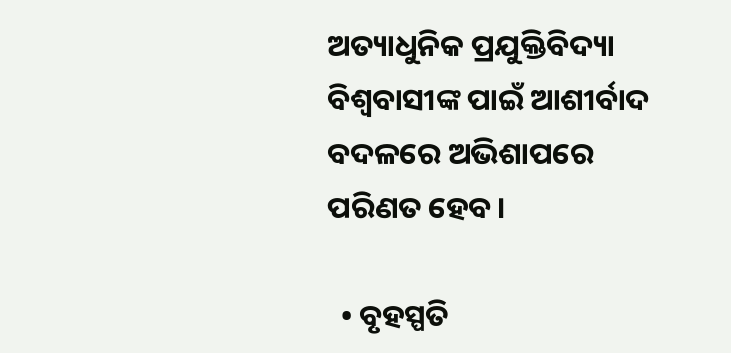ଅତ୍ୟାଧୁନିକ ପ୍ରଯୁକ୍ତିବିଦ୍ୟା ବିଶ୍ୱବାସୀଙ୍କ ପାଇଁ ଆଶୀର୍ବାଦ ବଦଳରେ ଅଭିଶାପରେ ପରିଣତ ହେବ।

  • ବୃହସ୍ପତି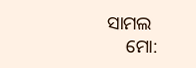ସାମଲ
    ମୋ: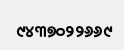୯୪୩୭୦୨୨୬୬୯